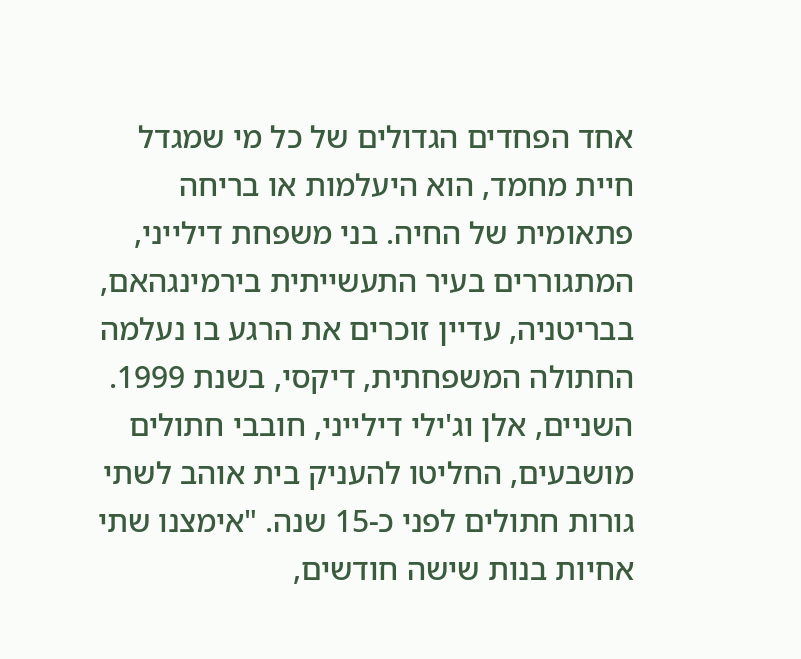אחד הפחדים הגדולים של כל מי שמגדל חיית מחמד, הוא היעלמות או בריחה פתאומית של החיה. בני משפחת דילייני, המתגוררים בעיר התעשייתית בירמינגהאם, בבריטניה, עדיין זוכרים את הרגע בו נעלמה החתולה המשפחתית, דיקסי, בשנת 1999.
השניים, אלן וג'ילי דילייני, חובבי חתולים מושבעים, החליטו להעניק בית אוהב לשתי גורות חתולים לפני כ-15 שנה. "אימצנו שתי אחיות בנות שישה חודשים,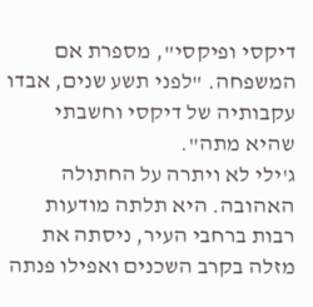דיקסי ופיקסי", מספרת אם המשפחה. "לפני תשע שנים, אבדו עקבותיה של דיקסי וחשבתי שהיא מתה".
ג'ילי לא ויתרה על החתולה האהובה. היא תלתה מודעות רבות ברחבי העיר, ניסתה את מזלה בקרב השכנים ואפילו פנתה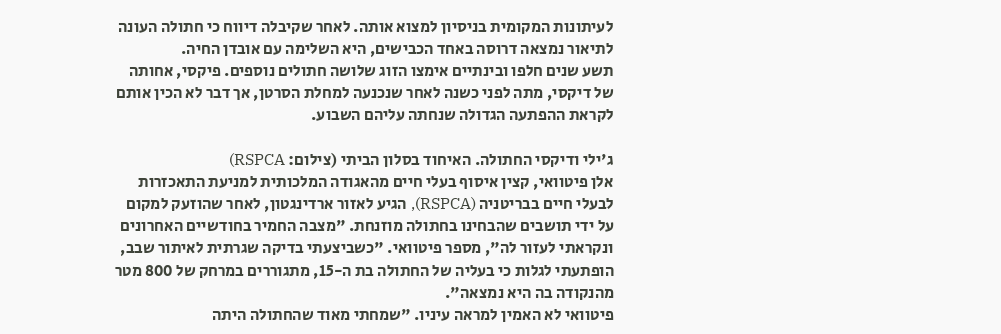לעיתונות המקומית בניסיון למצוא אותה. לאחר שקיבלה דיווח כי חתולה העונה לתיאור נמצאה דרוסה באחד הכבישים, היא השלימה עם אובדן החיה.
תשע שנים חלפו ובינתיים אימצו הזוג שלושה חתולים נוספים. פיקסי, אחותה של דיקסי, מתה לפני כשנה לאחר שנכנעה למחלת הסרטן, אך דבר לא הכין אותם לקראת ההפתעה הגדולה שנחתה עליהם השבוע.

ג'ילי ודיקסי החתולה. האיחוד בסלון הביתי (צילום: RSPCA)
אלן פיטוואי, קצין איסוף בעלי חיים מהאגודה המלכותית למניעת התאכזרות לבעלי חיים בבריטניה (RSPCA), הגיע לאזור ארדינגטון, לאחר שהוזעק למקום על ידי תושבים שהבחינו בחתולה מוזנחת. "מצבה החמיר בחודשיים האחרונים ונקראתי לעזור לה", מספר פיטוואי. "כשביצעתי בדיקה שגרתית לאיתור שבב, הופתעתי לגלות כי בעליה של החתולה בת ה-15, מתגוררים במרחק של 800 מטר מהנקודה בה היא נמצאה".
פיטוואי לא האמין למראה עיניו. "שמחתי מאוד שהחתולה היתה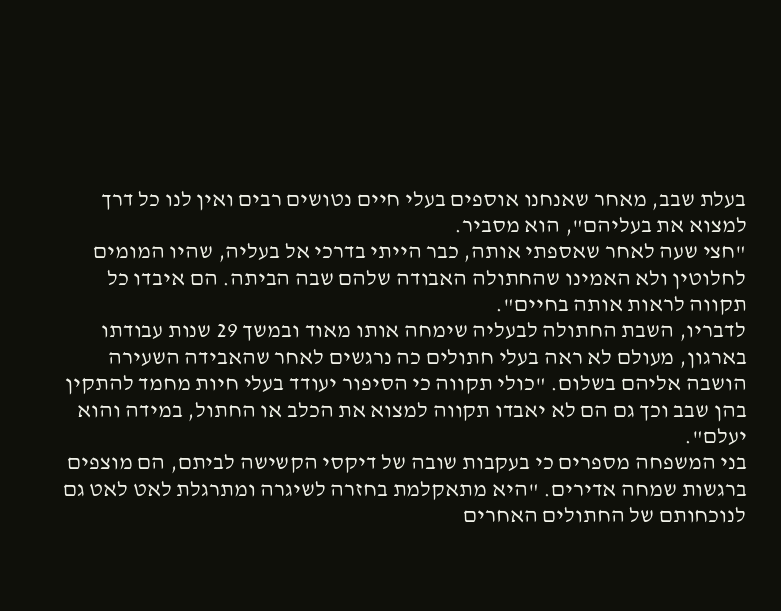בעלת שבב, מאחר שאנחנו אוספים בעלי חיים נטושים רבים ואין לנו כל דרך למצוא את בעליהם", הוא מסביר.
"חצי שעה לאחר שאספתי אותה, כבר הייתי בדרכי אל בעליה, שהיו המומים לחלוטין ולא האמינו שהחתולה האבודה שלהם שבה הביתה. הם איבדו כל תקווה לראות אותה בחיים".
לדבריו, השבת החתולה לבעליה שימחה אותו מאוד ובמשך 29 שנות עבודתו בארגון, מעולם לא ראה בעלי חתולים כה נרגשים לאחר שהאבידה השעירה הושבה אליהם בשלום. "כולי תקווה כי הסיפור יעודד בעלי חיות מחמד להתקין בהן שבב וכך גם הם לא יאבדו תקווה למצוא את הכלב או החתול, במידה והוא יעלם".
בני המשפחה מספרים כי בעקבות שובה של דיקסי הקשישה לביתם, הם מוצפים ברגשות שמחה אדירים. "היא מתאקלמת בחזרה לשיגרה ומתרגלת לאט לאט גם לנוכחותם של החתולים האחרים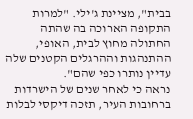בבית", מציינת ג'ילי. "למרות התקופה הארוכה בה שהתה החתולה מחוץ לבית, האופי, ההתנהגות וההרגלים הקטנים שלה עדיין נותרו כפי שהם".
נראה כי לאחר שנים של הישרדות ברחובות העיר, תזכה דיקסי לבלות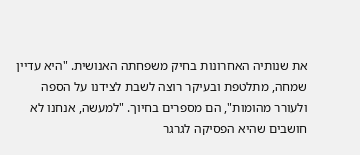את שנותיה האחרונות בחיק משפחתה האנושית. "היא עדיין שמחה, מתלטפת ובעיקר רוצה לשבת לצידנו על הספה ולעורר מהומות", הם מספרים בחיוך. "למעשה, אנחנו לא חושבים שהיא הפסיקה לגרגר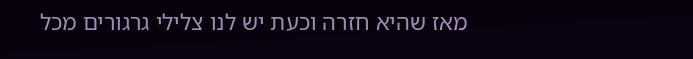מאז שהיא חזרה וכעת יש לנו צלילי גרגורים מכל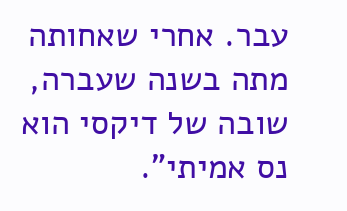עבר. אחרי שאחותה מתה בשנה שעברה, שובה של דיקסי הוא נס אמיתי".